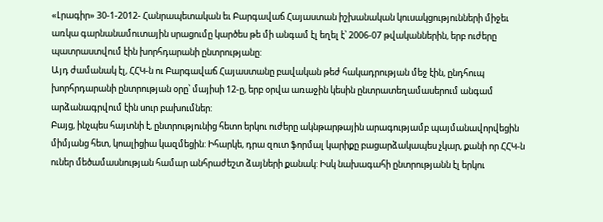«Լրագիր» 30-1-2012- Հանրապետական եւ Բարգավաճ Հայաստան իշխանական կուսակցությունների միջեւ առկա գարնանամուտային սրացումը կարծես թե մի անգամ էլ եղել է՝ 2006-07 թվականներին, երբ ուժերը պատրաստվում էին խորհդարանի ընտրությանը:
Այդ ժամանակ էլ, ՀՀԿ-ն ու Բարգավաճ Հայաստանը բավական թեժ հակադրության մեջ էին, ընդհուպ խորհրդարանի ընտրության օրը՝ մայիսի 12-ը, երբ օրվա առաջին կեսին ընտրատեղամասերում անգամ արձանագրվում էին սուր բախումներ:
Բայց, ինչպես հայտնի է, ընտրությունից հետո երկու ուժերը ակնթարթային արագությամբ պայմանավորվեցին միմյանց հետ, կոալիցիա կազմեցին: Իհարկե, դրա զուտ ֆորմալ կարիքը բացարձակապես չկար, քանի որ ՀՀԿ-ն ուներ մեծամասնության համար անհրաժեշտ ձայների քանակ: Իսկ նախագահի ընտրությանն էլ երկու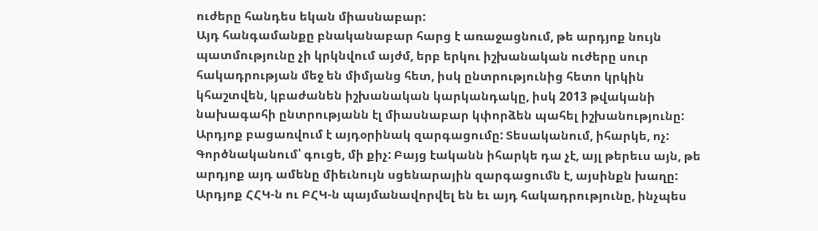ուժերը հանդես եկան միասնաբար:
Այդ հանգամանքը բնականաբար հարց է առաջացնում, թե արդյոք նույն պատմությունը չի կրկնվում այժմ, երբ երկու իշխանական ուժերը սուր հակադրության մեջ են միմյանց հետ, իսկ ընտրությունից հետո կրկին կհաշտվեն, կբաժանեն իշխանական կարկանդակը, իսկ 2013 թվականի նախագահի ընտրությանն էլ միասնաբար կփորձեն պահել իշխանությունը:
Արդյոք բացառվում է այդօրինակ զարգացումը: Տեսականում, իհարկե, ոչ: Գործնականում՝ գուցե, մի քիչ: Բայց էականն իհարկե դա չէ, այլ թերեւս այն, թե արդյոք այդ ամենը միեւնույն սցենարային զարգացումն է, այսինքն խաղը: Արդյոք ՀՀԿ-ն ու ԲՀԿ-ն պայմանավորվել են եւ այդ հակադրությունը, ինչպես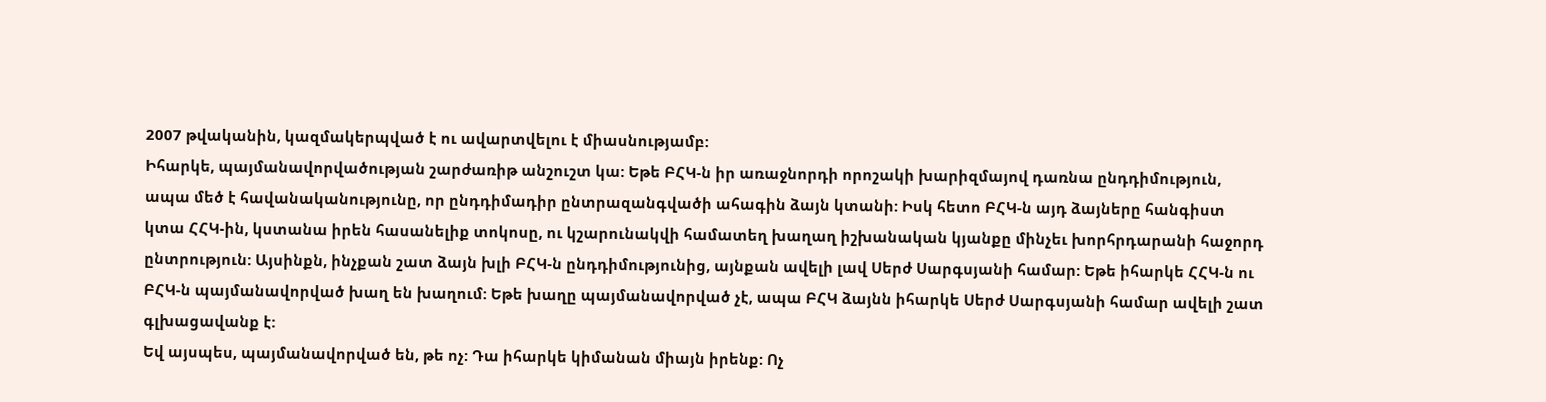2007 թվականին, կազմակերպված է ու ավարտվելու է միասնությամբ:
Իհարկե, պայմանավորվածության շարժառիթ անշուշտ կա: Եթե ԲՀԿ-ն իր առաջնորդի որոշակի խարիզմայով դառնա ընդդիմություն, ապա մեծ է հավանականությունը, որ ընդդիմադիր ընտրազանգվածի ահագին ձայն կտանի: Իսկ հետո ԲՀԿ-ն այդ ձայները հանգիստ կտա ՀՀԿ-ին, կստանա իրեն հասանելիք տոկոսը, ու կշարունակվի համատեղ խաղաղ իշխանական կյանքը մինչեւ խորհրդարանի հաջորդ ընտրություն: Այսինքն, ինչքան շատ ձայն խլի ԲՀԿ-ն ընդդիմությունից, այնքան ավելի լավ Սերժ Սարգսյանի համար: Եթե իհարկե ՀՀԿ-ն ու ԲՀԿ-ն պայմանավորված խաղ են խաղում: Եթե խաղը պայմանավորված չէ, ապա ԲՀԿ ձայնն իհարկե Սերժ Սարգսյանի համար ավելի շատ գլխացավանք է:
Եվ այսպես, պայմանավորված են, թե ոչ: Դա իհարկե կիմանան միայն իրենք: Ոչ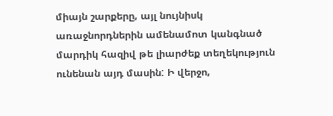միայն շարքերը, այլ նույնիսկ առաջնորդներին ամենամոտ կանգնած մարդիկ հազիվ թե լիարժեք տեղեկություն ունենան այդ մասին: Ի վերջո,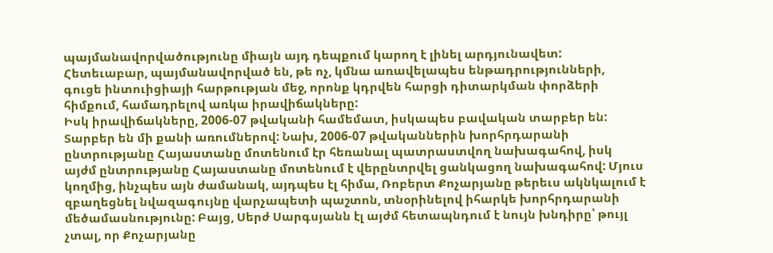պայմանավորվածությունը միայն այդ դեպքում կարող է լինել արդյունավետ:
Հետեւաբար, պայմանավորված են, թե ոչ, կմնա առավելապես ենթադրությունների, գուցե ինտուիցիայի հարթության մեջ, որոնք կդրվեն հարցի դիտարկման փորձերի հիմքում, համադրելով առկա իրավիճակները:
Իսկ իրավիճակները, 2006-07 թվականի համեմատ, իսկապես բավական տարբեր են: Տարբեր են մի քանի առումներով: Նախ, 2006-07 թվականներին խորհրդարանի ընտրությանը Հայաստանը մոտենում էր հեռանալ պատրաստվող նախագահով, իսկ այժմ ընտրությանը Հայաստանը մոտենում է վերընտրվել ցանկացող նախագահով: Մյուս կողմից, ինչպես այն ժամանակ, այդպես էլ հիմա, Ռոբերտ Քոչարյանը թերեւս ակնկալում է զբաղեցնել նվազագույնը վարչապետի պաշտոն, տնօրինելով իհարկե խորհրդարանի մեծամասնությունը: Բայց, Սերժ Սարգսյանն էլ այժմ հետապնդում է նույն խնդիրը՝ թույլ չտալ, որ Քոչարյանը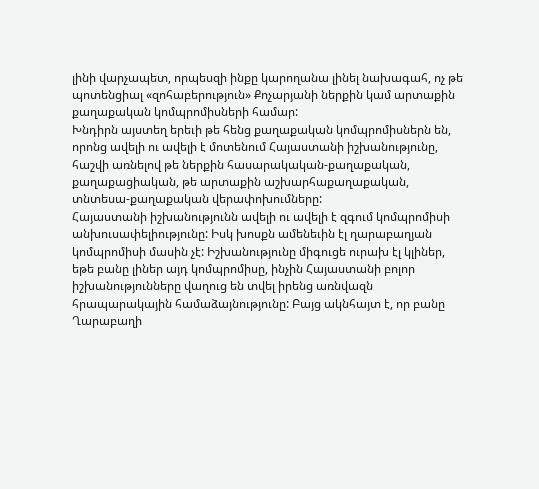լինի վարչապետ, որպեսզի ինքը կարողանա լինել նախագահ, ոչ թե պոտենցիալ «զոհաբերություն» Քոչարյանի ներքին կամ արտաքին քաղաքական կոմպրոմիսների համար:
Խնդիրն այստեղ երեւի թե հենց քաղաքական կոմպրոմիսներն են, որոնց ավելի ու ավելի է մոտենում Հայաստանի իշխանությունը, հաշվի առնելով թե ներքին հասարակական-քաղաքական, քաղաքացիական, թե արտաքին աշխարհաքաղաքական, տնտեսա-քաղաքական վերափոխումները:
Հայաստանի իշխանությունն ավելի ու ավելի է զգում կոմպրոմիսի անխուսափելիությունը: Իսկ խոսքն ամենեւին էլ ղարաբաղյան կոմպրոմիսի մասին չէ: Իշխանությունը միգուցե ուրախ էլ կլիներ, եթե բանը լիներ այդ կոմպրոմիսը, ինչին Հայաստանի բոլոր իշխանությունները վաղուց են տվել իրենց առնվազն հրապարակային համաձայնությունը: Բայց ակնհայտ է, որ բանը Ղարաբաղի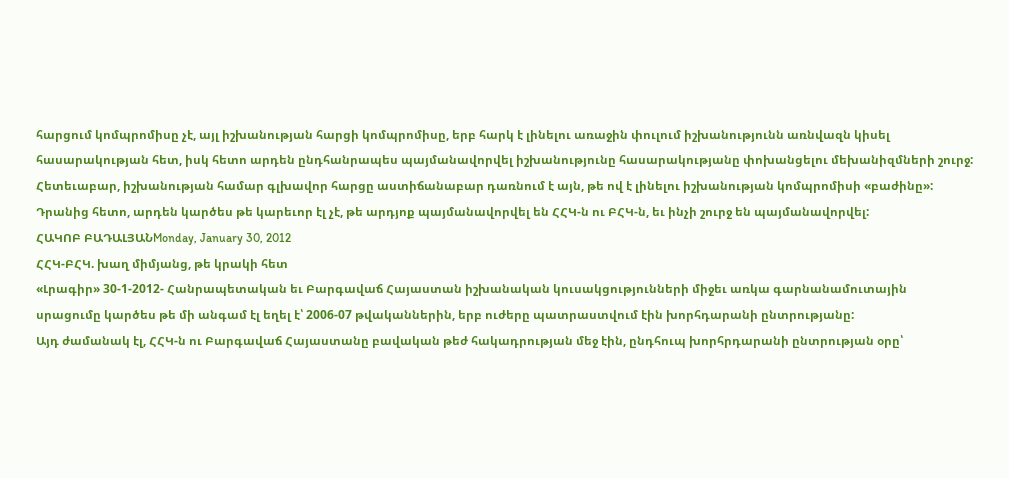հարցում կոմպրոմիսը չէ, այլ իշխանության հարցի կոմպրոմիսը, երբ հարկ է լինելու առաջին փուլում իշխանությունն առնվազն կիսել հասարակության հետ, իսկ հետո արդեն ընդհանրապես պայմանավորվել իշխանությունը հասարակությանը փոխանցելու մեխանիզմների շուրջ:
Հետեւաբար, իշխանության համար գլխավոր հարցը աստիճանաբար դառնում է այն, թե ով է լինելու իշխանության կոմպրոմիսի «բաժինը»:
Դրանից հետո, արդեն կարծես թե կարեւոր էլ չէ, թե արդյոք պայմանավորվել են ՀՀԿ-ն ու ԲՀԿ-ն, եւ ինչի շուրջ են պայմանավորվել:
ՀԱԿՈԲ ԲԱԴԱԼՅԱՆMonday, January 30, 2012
ՀՀԿ-ԲՀԿ. խաղ միմյանց, թե կրակի հետ
«Լրագիր» 30-1-2012- Հանրապետական եւ Բարգավաճ Հայաստան իշխանական կուսակցությունների միջեւ առկա գարնանամուտային սրացումը կարծես թե մի անգամ էլ եղել է՝ 2006-07 թվականներին, երբ ուժերը պատրաստվում էին խորհդարանի ընտրությանը:
Այդ ժամանակ էլ, ՀՀԿ-ն ու Բարգավաճ Հայաստանը բավական թեժ հակադրության մեջ էին, ընդհուպ խորհրդարանի ընտրության օրը՝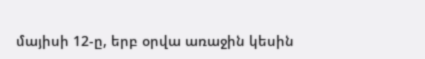մայիսի 12-ը, երբ օրվա առաջին կեսին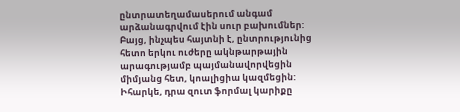ընտրատեղամասերում անգամ արձանագրվում էին սուր բախումներ:
Բայց, ինչպես հայտնի է, ընտրությունից հետո երկու ուժերը ակնթարթային արագությամբ պայմանավորվեցին միմյանց հետ, կոալիցիա կազմեցին: Իհարկե, դրա զուտ ֆորմալ կարիքը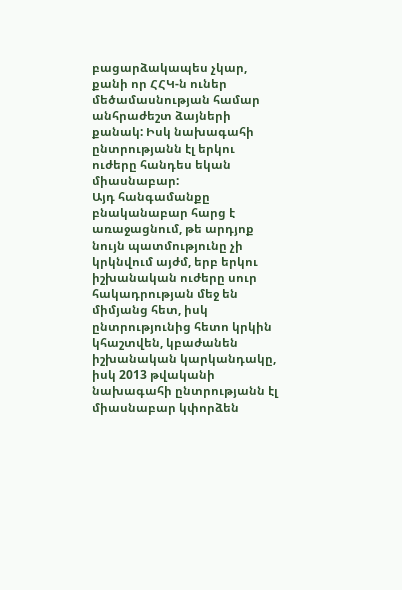բացարձակապես չկար, քանի որ ՀՀԿ-ն ուներ մեծամասնության համար անհրաժեշտ ձայների քանակ: Իսկ նախագահի ընտրությանն էլ երկու ուժերը հանդես եկան միասնաբար:
Այդ հանգամանքը բնականաբար հարց է առաջացնում, թե արդյոք նույն պատմությունը չի կրկնվում այժմ, երբ երկու իշխանական ուժերը սուր հակադրության մեջ են միմյանց հետ, իսկ ընտրությունից հետո կրկին կհաշտվեն, կբաժանեն իշխանական կարկանդակը, իսկ 2013 թվականի նախագահի ընտրությանն էլ միասնաբար կփորձեն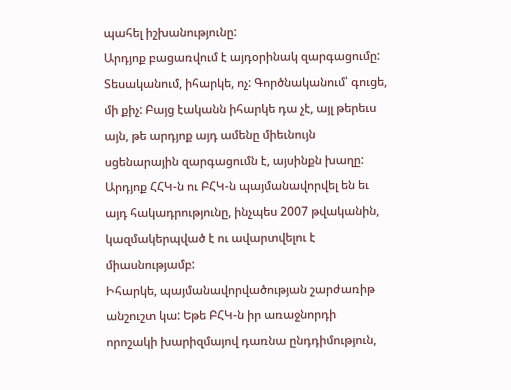պահել իշխանությունը:
Արդյոք բացառվում է այդօրինակ զարգացումը: Տեսականում, իհարկե, ոչ: Գործնականում՝ գուցե, մի քիչ: Բայց էականն իհարկե դա չէ, այլ թերեւս այն, թե արդյոք այդ ամենը միեւնույն սցենարային զարգացումն է, այսինքն խաղը: Արդյոք ՀՀԿ-ն ու ԲՀԿ-ն պայմանավորվել են եւ այդ հակադրությունը, ինչպես 2007 թվականին, կազմակերպված է ու ավարտվելու է միասնությամբ:
Իհարկե, պայմանավորվածության շարժառիթ անշուշտ կա: Եթե ԲՀԿ-ն իր առաջնորդի որոշակի խարիզմայով դառնա ընդդիմություն,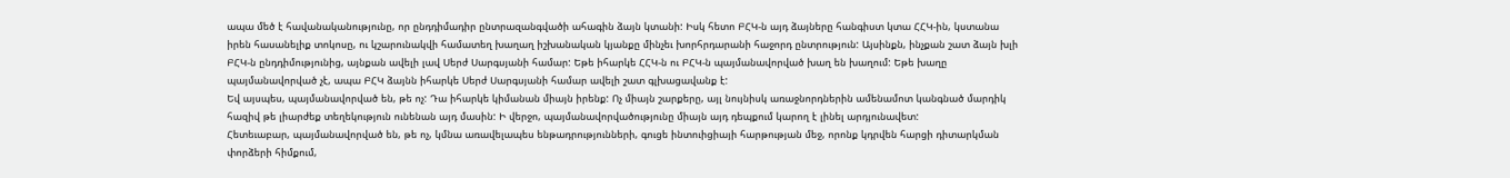ապա մեծ է հավանականությունը, որ ընդդիմադիր ընտրազանգվածի ահագին ձայն կտանի: Իսկ հետո ԲՀԿ-ն այդ ձայները հանգիստ կտա ՀՀԿ-ին, կստանա իրեն հասանելիք տոկոսը, ու կշարունակվի համատեղ խաղաղ իշխանական կյանքը մինչեւ խորհրդարանի հաջորդ ընտրություն: Այսինքն, ինչքան շատ ձայն խլի ԲՀԿ-ն ընդդիմությունից, այնքան ավելի լավ Սերժ Սարգսյանի համար: Եթե իհարկե ՀՀԿ-ն ու ԲՀԿ-ն պայմանավորված խաղ են խաղում: Եթե խաղը պայմանավորված չէ, ապա ԲՀԿ ձայնն իհարկե Սերժ Սարգսյանի համար ավելի շատ գլխացավանք է:
Եվ այսպես, պայմանավորված են, թե ոչ: Դա իհարկե կիմանան միայն իրենք: Ոչ միայն շարքերը, այլ նույնիսկ առաջնորդներին ամենամոտ կանգնած մարդիկ հազիվ թե լիարժեք տեղեկություն ունենան այդ մասին: Ի վերջո, պայմանավորվածությունը միայն այդ դեպքում կարող է լինել արդյունավետ:
Հետեւաբար, պայմանավորված են, թե ոչ, կմնա առավելապես ենթադրությունների, գուցե ինտուիցիայի հարթության մեջ, որոնք կդրվեն հարցի դիտարկման փորձերի հիմքում,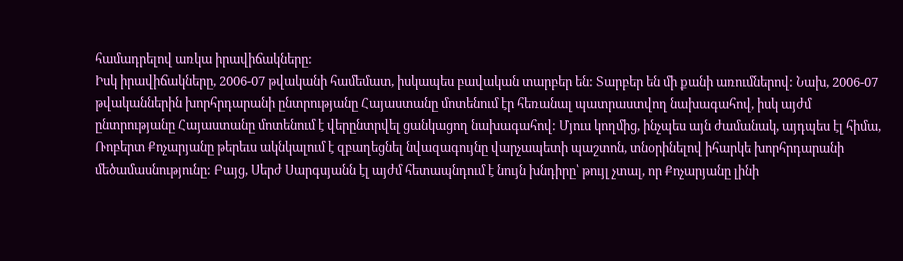համադրելով առկա իրավիճակները:
Իսկ իրավիճակները, 2006-07 թվականի համեմատ, իսկապես բավական տարբեր են: Տարբեր են մի քանի առումներով: Նախ, 2006-07 թվականներին խորհրդարանի ընտրությանը Հայաստանը մոտենում էր հեռանալ պատրաստվող նախագահով, իսկ այժմ ընտրությանը Հայաստանը մոտենում է վերընտրվել ցանկացող նախագահով: Մյուս կողմից, ինչպես այն ժամանակ, այդպես էլ հիմա, Ռոբերտ Քոչարյանը թերեւս ակնկալում է զբաղեցնել նվազագույնը վարչապետի պաշտոն, տնօրինելով իհարկե խորհրդարանի մեծամասնությունը: Բայց, Սերժ Սարգսյանն էլ այժմ հետապնդում է նույն խնդիրը՝ թույլ չտալ, որ Քոչարյանը լինի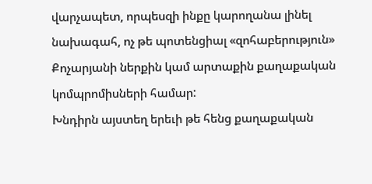վարչապետ, որպեսզի ինքը կարողանա լինել նախագահ, ոչ թե պոտենցիալ «զոհաբերություն» Քոչարյանի ներքին կամ արտաքին քաղաքական կոմպրոմիսների համար:
Խնդիրն այստեղ երեւի թե հենց քաղաքական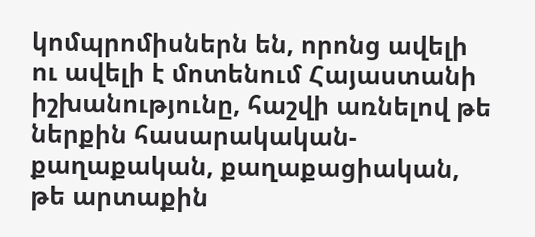կոմպրոմիսներն են, որոնց ավելի ու ավելի է մոտենում Հայաստանի իշխանությունը, հաշվի առնելով թե ներքին հասարակական-քաղաքական, քաղաքացիական, թե արտաքին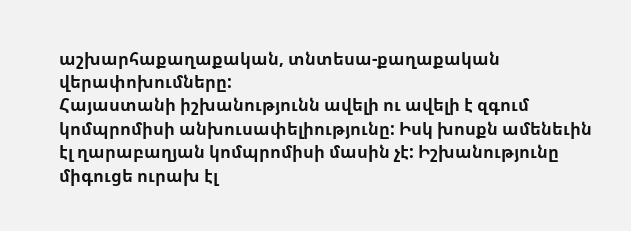աշխարհաքաղաքական, տնտեսա-քաղաքական վերափոխումները:
Հայաստանի իշխանությունն ավելի ու ավելի է զգում կոմպրոմիսի անխուսափելիությունը: Իսկ խոսքն ամենեւին էլ ղարաբաղյան կոմպրոմիսի մասին չէ: Իշխանությունը միգուցե ուրախ էլ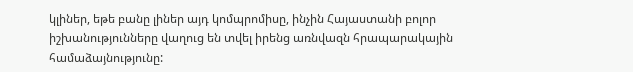կլիներ, եթե բանը լիներ այդ կոմպրոմիսը, ինչին Հայաստանի բոլոր իշխանությունները վաղուց են տվել իրենց առնվազն հրապարակային համաձայնությունը: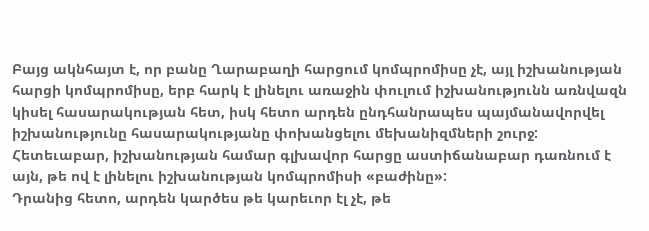Բայց ակնհայտ է, որ բանը Ղարաբաղի հարցում կոմպրոմիսը չէ, այլ իշխանության հարցի կոմպրոմիսը, երբ հարկ է լինելու առաջին փուլում իշխանությունն առնվազն կիսել հասարակության հետ, իսկ հետո արդեն ընդհանրապես պայմանավորվել իշխանությունը հասարակությանը փոխանցելու մեխանիզմների շուրջ:
Հետեւաբար, իշխանության համար գլխավոր հարցը աստիճանաբար դառնում է այն, թե ով է լինելու իշխանության կոմպրոմիսի «բաժինը»:
Դրանից հետո, արդեն կարծես թե կարեւոր էլ չէ, թե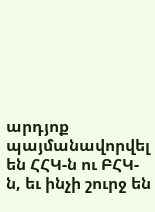արդյոք պայմանավորվել են ՀՀԿ-ն ու ԲՀԿ-ն, եւ ինչի շուրջ են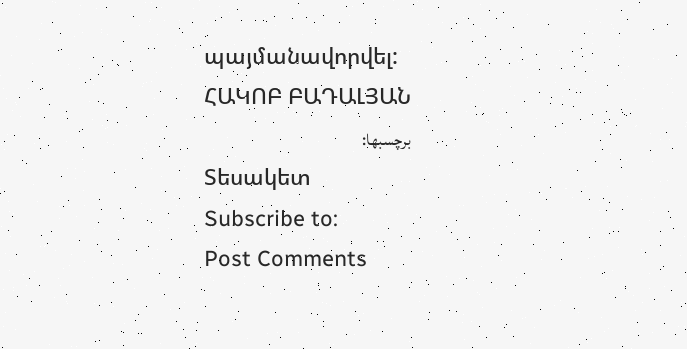պայմանավորվել:
ՀԱԿՈԲ ԲԱԴԱԼՅԱՆ
برچسبها:
Տեսակետ
Subscribe to:
Post Comments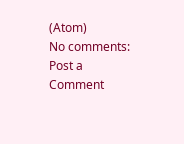(Atom)
No comments:
Post a Comment